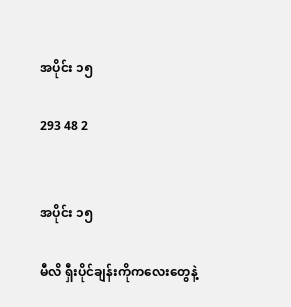အပိုင်း ၁၅

293 48 2


အပိုင်း ၁၅

မီလိ ရှီးပိုင်ချန်းကိုကလေးတွေနဲ့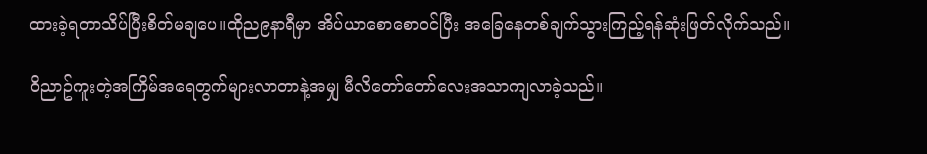ထားခဲ့ရတာသိပ်ပြီးစိတ်မချပေ။ထိုည၉နာရီမှာ အိပ်ယာစောစောဝင်ပြီး အခြေနေတစ်ချက်သွားကြည့်ရန်ဆုံးဖြတ်လိုက်သည်။

ဝိညာဥ်ကူးတဲ့အကြိမ်အရေတွက်များလာတာနဲ့အမျှ မီလိတော်တော်လေးအသာကျလာခဲ့သည်။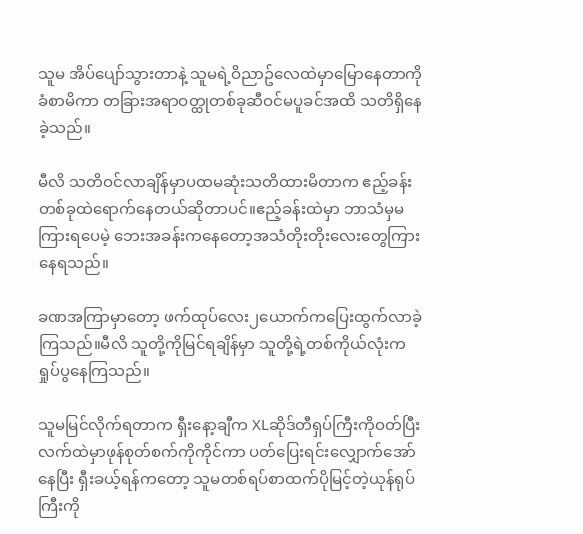သူမ အိပ်ပျော်သွားတာနဲ့ သူမရဲ့ဝိညာဥ်လေထဲမှာမြောနေတာကိုခံစာမိကာ တခြားအရာဝတ္ထုတစ်ခုဆီဝင်မပူခင်အထိ သတိရှိနေခဲ့သည်။

မီလိ သတိဝင်လာချိန်မှာပထမဆုံးသတိထားမိတာက ဧည့်ခန်းတစ်ခုထဲရောက်နေတယ်ဆိုတာပင်။ဧည့်ခန်းထဲမှာ ဘာသံမှမကြားရပေမဲ့ ဘေးအခန်းကနေတော့အသံတိုးတိုးလေးတွေကြားနေရသည်။

ခဏအကြာမှာတော့ ဖက်ထုပ်လေး၂ယောက်ကပြေးထွက်လာခဲ့ကြသည်။မီလိ သူတို့ကိုမြင်ရချိန်မှာ သူတို့ရဲ့တစ်ကိုယ်လုံးကရှုပ်ပွနေကြသည်။

သူမမြင်လိုက်ရတာက ရှီးနော့ချီက XLဆိုဒ်တီရှပ်ကြီးကိုဝတ်ပြီး လက်ထဲမှာဖုန်စုတ်စက်ကိုကိုင်ကာ ပတ်ပြေးရင်းလျှောက်အော်နေပြီး ရှီးခယ့်ရန်ကတော့ သူမတစ်ရပ်စာထက်ပိုမြင့်တဲ့ယုန်ရုပ်ကြီးကို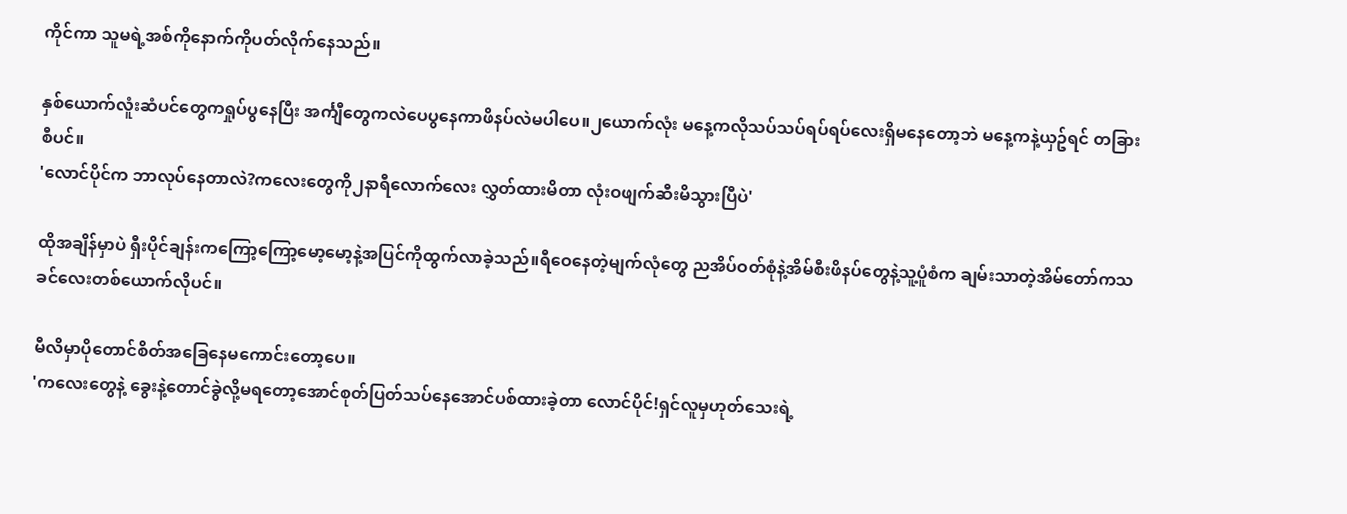ကိုင်ကာ သူမရဲ့အစ်ကိုနောက်ကိုပတ်လိုက်နေသည်။

နှစ်ယောက်လူံးဆံပင်တွေကရှုပ်ပွနေပြီး အင်္ကျီတွေကလဲပေပွနေကာဖိနပ်လဲမပါပေ။၂ယောက်လုံး မနေ့ကလိုသပ်သပ်ရပ်ရပ်လေးရှိမနေတော့ဘဲ မနေ့ကနဲ့ယှဥ်ရင် တခြားစီပင်။
'လောင်ပိုင်က ဘာလုပ်နေတာလဲ?ကလေးတွေကို၂နာရီလောက်လေး လွှတ်ထားမိတာ လုံးဝဖျက်ဆီးမိသွားပြီပဲ'

ထိုအချိန်မှာပဲ ရှီးပိုင်ချန်းကကြော့ကြော့မော့မော့နဲ့အပြင်ကိုထွက်လာခဲ့သည်။ရီဝေနေတဲ့မျက်လုံတွေ ညအိပ်ဝတ်စုံနဲ့အိမ်စီးဖိနပ်တွေနဲ့သူ့ပူံစံက ချမ်းသာတဲ့အိမ်တော်ကသခင်လေးတစ်ယောက်လိုပင်။

မီလိမှာပိုတောင်စိတ်အခြေနေမကောင်းတော့ပေ။
'ကလေးတွေနဲ့ ခွေးနဲ့တောင်ခွဲလို့မရတော့အောင်စုတ်ပြတ်သပ်နေအောင်ပစ်ထားခဲ့တာ လောင်ပိုင်!ရှင်လူမှဟုတ်သေးရဲ့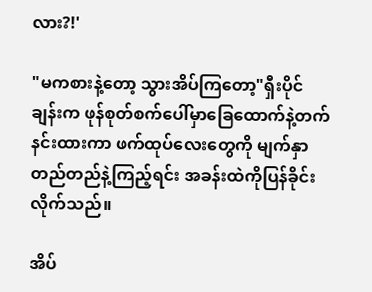လား?!'

"မကစားနဲ့တော့ သွားအိပ်ကြတော့"ရှီးပိုင်ချန်းက ဖုန်စုတ်စက်ပေါ်မှာခြေထောက်နဲ့တက်နင်းထားကာ ဖက်ထုပ်လေးတွေကို မျက်နှာတည်တည်နဲ့ကြည့်ရင်း အခန်းထဲကိုပြန်ခိုင်းလိုက်သည်။

အိပ်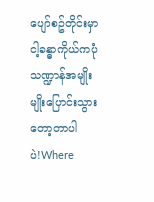ပျော်စဥ်တိုင်းမှာ ငါ့ခန္ဓာကိုယ်ကပုံသဏ္ဍာန်အမျိုးမျိုးပြောင်းသွားတော့တာပါပဲ!Where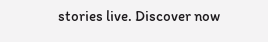stories live. Discover now